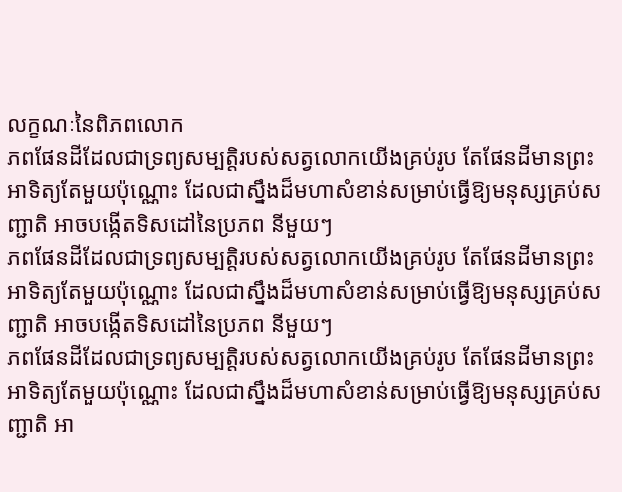លក្ខណៈនៃពិភពលោក
ភពផែនដីដែលជាទ្រព្យសម្បត្តិរបស់សត្វលោកយើងគ្រប់រូប តែផែនដីមានព្រះអាទិត្យតែមួយប៉ុណ្ណោះ ដែលជាស្នឹងដ៏មហាសំខាន់សម្រាប់ធ្វើឱ្យមនុស្សគ្រប់សញ្ជាតិ អាចបង្កើតទិសដៅនៃប្រភព នីមួយៗ
ភពផែនដីដែលជាទ្រព្យសម្បត្តិរបស់សត្វលោកយើងគ្រប់រូប តែផែនដីមានព្រះអាទិត្យតែមួយប៉ុណ្ណោះ ដែលជាស្នឹងដ៏មហាសំខាន់សម្រាប់ធ្វើឱ្យមនុស្សគ្រប់សញ្ជាតិ អាចបង្កើតទិសដៅនៃប្រភព នីមួយៗ
ភពផែនដីដែលជាទ្រព្យសម្បត្តិរបស់សត្វលោកយើងគ្រប់រូប តែផែនដីមានព្រះអាទិត្យតែមួយប៉ុណ្ណោះ ដែលជាស្នឹងដ៏មហាសំខាន់សម្រាប់ធ្វើឱ្យមនុស្សគ្រប់សញ្ជាតិ អា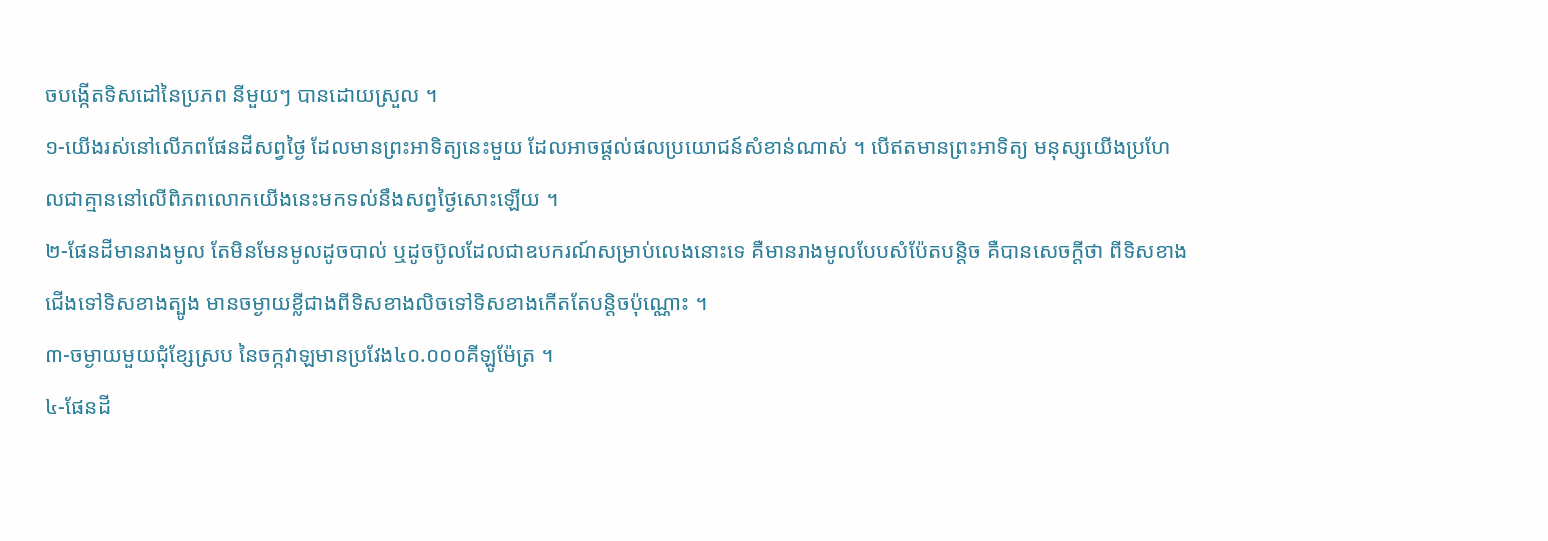ចបង្កើតទិសដៅនៃប្រភព នីមួយៗ បានដោយស្រួល ។
១-យើងរស់នៅលើភពផែនដីសព្វថ្ងៃ ដែលមានព្រះអាទិត្យនេះមួយ ដែលអាចផ្តល់ផលប្រយោជន៍សំខាន់ណាស់ ។ បើឥតមានព្រះអាទិត្យ មនុស្សយើងប្រហែលជាគ្មាននៅលើពិភពលោកយើងនេះមកទល់នឹងសព្វថ្ងៃសោះឡើយ ។
២-ផែនដីមានរាងមូល តែមិនមែនមូលដូចបាល់ ឬដូចប៊ូលដែលជាឧបករណ៍សម្រាប់លេងនោះទេ គឺមានរាងមូលបែបសំប៉ែតបន្តិច គឺបានសេចក្តីថា ពីទិសខាងជើងទៅទិសខាងត្បូង មានចម្ងាយខ្លីជាងពីទិសខាងលិចទៅទិសខាងកើតតែបន្តិចប៉ុណ្ណោះ ។
៣-ចម្ងាយមួយជុំខ្សែស្រប នៃចក្កវាឡមានប្រវែង៤០.០០០គីឡូម៉ែត្រ ។
៤-ផែនដី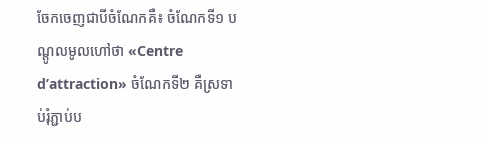ចែកចេញជាបីចំណែកគឺ៖ ចំណែកទី១ បណ្តូលមូលហៅថា «Centre d’attraction» ចំណែកទី២ គឺស្រទាប់រុំភ្ជាប់ប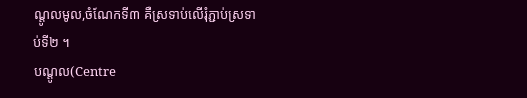ណ្តូលមូល,ចំណែកទី៣ គឺស្រទាប់លើរុំភ្ជាប់ស្រទាប់ទី២ ។
បណ្តូល(Centre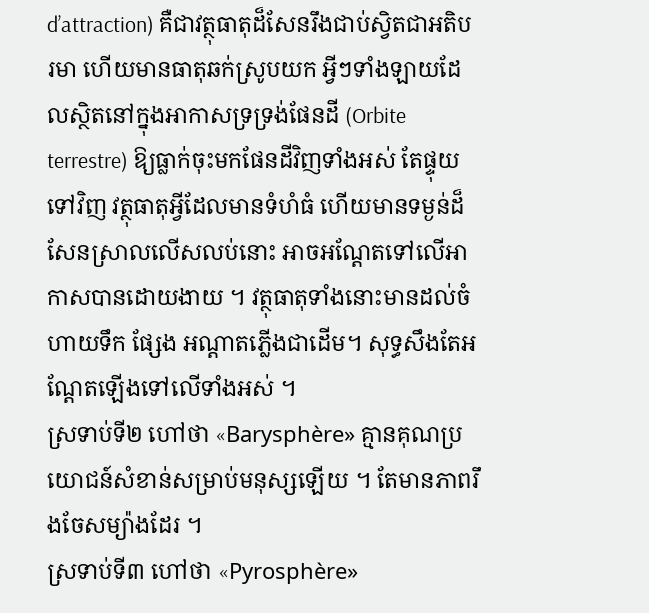d’attraction) គឺជាវត្ថុធាតុដ៏សែនរឹងជាប់ស្វិតជាអតិបរមា ហើយមានធាតុឆក់ស្រូបយក អ្វីៗទាំងឡាយដែលស្ថិតនៅក្នុងអាកាសទ្រទ្រង់ផែនដី (Orbite terrestre) ឱ្យធ្លាក់ចុះមកផែនដីវិញទាំងអស់ តែផ្ទុយទៅវិញ វត្ថុធាតុអ្វីដែលមានទំហំធំ ហើយមានទម្ងន់ដ៏សែនស្រាលលើសលប់នោះ អាចអណ្តែតទៅលើអាកាសបានដោយងាយ ។ វត្ថុធាតុទាំងនោះមានដល់ចំហាយទឹក ផ្សែង អណ្តាតភ្លើងជាដើម។ សុទ្ធសឹងតែអណ្តែតឡើងទៅលើទាំងអស់ ។
ស្រទាប់ទី២ ហៅថា «Barysphère» គ្មានគុណប្រយោជន៍សំខាន់សម្រាប់មនុស្សឡើយ ។ តែមានភាពរឹងចែសម្យ៉ាងដែរ ។
ស្រទាប់ទី៣ ហៅថា «Pyrosphère»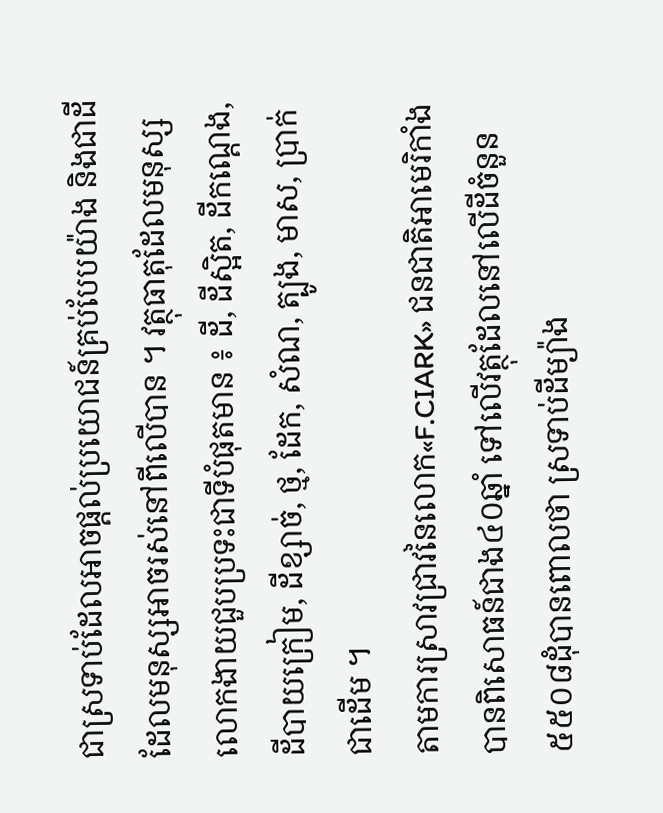ជាស្រទាប់ដែលអាចផ្តល់ប្រយោជន៍គ្រប់បែបយ៉ាង និងជាដីដែលមនុស្សអាចរស់នៅពីលើបាន ។ វត្ថុធាតុដែលមនុស្សលោកងាយជួបប្រទះជាទីបំផុតមាន ៖ ដី, ដីស្អិត, ដីកណ្តេង, ដីបាយក្រៀម, ដីខ្សាច់, ថ្ម, ដែក, សំណ, ត្បូង, មាស, ប្រាក់ ជាដើម ។
តាមការស្រាវជ្រាវនៃលោក«F.CIARK» ជនជាតិអាមេរិកាំងបានពិសោធន៍ជាង៤០ឆ្នាំ ទៅលើវត្ថុដែលនៅលើដីចំនួន៥៥០៨ដុំបានពោលថា ស្រទាប់ដីម្យ៉ាង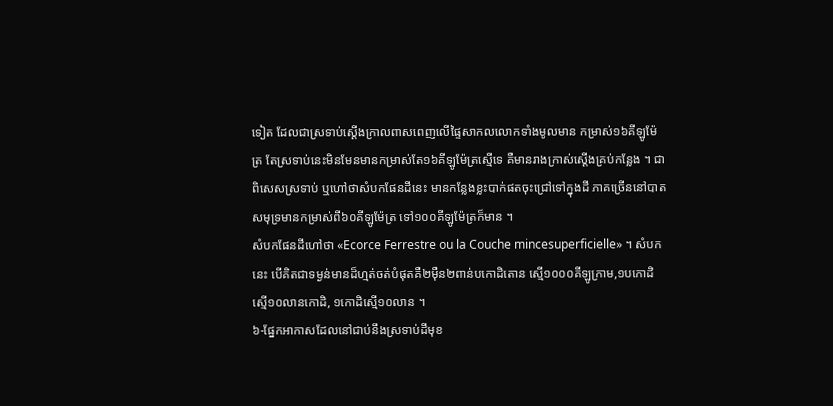ទៀត ដែលជាស្រទាប់ស្តើងក្រាលពាសពេញលើផ្ទៃសាកលលោកទាំងមូលមាន កម្រាស់១៦គីឡូម៉ែត្រ តែស្រទាប់នេះមិនមែនមានកម្រាស់តែ១៦គីឡូម៉ែត្រស្មើទេ គឺមានរាងក្រាស់ស្តើងគ្រប់កន្លែង ។ ជាពិសេសស្រទាប់ ឬហៅថាសំបកផែនដីនេះ មានកន្លែងខ្លះបាក់ផតចុះជ្រៅទៅក្នុងដី ភាគច្រើននៅបាតសមុទ្រមានកម្រាស់ពី៦០គីឡូម៉ែត្រ ទៅ១០០គីឡូម៉ែត្រក៏មាន ។
សំបកផែនដីហៅថា «Ecorce Ferrestre ou la Couche mincesuperficielle» ។ សំបកនេះ បើគិតជាទម្ងន់មានដ៏ហ្មត់ចត់បំផុតគឺ២ម៉ឺន២ពាន់បកោដិតោន ស្មើ១០០០គីឡូក្រាម,១បកោដិ ស្មើ១០លានកោដិ, ១កោដិស្មើ១០លាន ។
៦-ផ្នែកអាកាសដែលនៅជាប់នឹងស្រទាប់ដីមុខ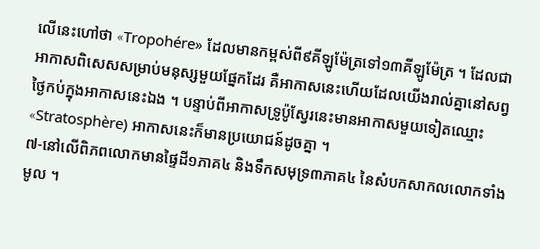លើនេះហៅថា «Tropohére» ដែលមានកម្ពស់ពី៩គីឡូម៉ែត្រទៅ១៣គីឡូម៉ែត្រ ។ ដែលជាអាកាសពិសេសសម្រាប់មនុស្សមួយផ្នែកដែរ គឺអាកាសនេះហើយដែលយើងរាល់គ្នានៅសព្វថ្ងៃកប់ក្នុងអាកាសនេះឯង ។ បន្ទាប់ពីអាកាសទ្រូប៉ូស្វែរនេះមានអាកាសមួយទៀតឈ្មោះ «Stratosphère) អាកាសនេះក៏មានប្រយោជន៍ដូចគ្នា ។
៧-នៅលើពិភពលោកមានផ្ទៃដី១ភាគ៤ និងទឹកសមុទ្រ៣ភាគ៤ នៃសំបកសាកលលោកទាំងមូល ។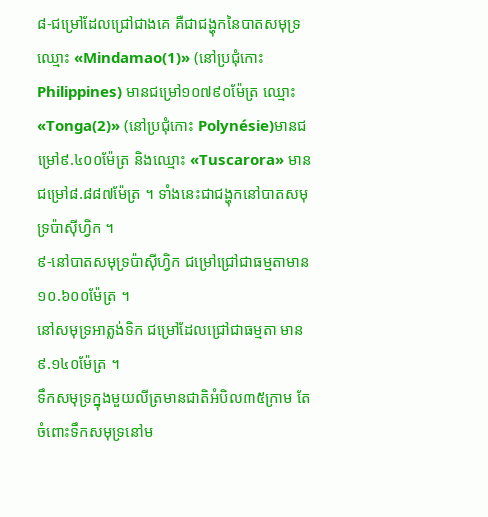៨-ជម្រៅដែលជ្រៅជាងគេ គឺជាជង្ហុកនៃបាតសមុទ្រឈ្មោះ «Mindamao(1)» (នៅប្រជុំកោះ Philippines) មានជម្រៅ១០៧៩០ម៉ែត្រ ឈ្មោះ«Tonga(2)» (នៅប្រជុំកោះ Polynésie)មានជម្រៅ៩.៤០០ម៉ែត្រ និងឈ្មោះ «Tuscarora» មានជម្រៅ៨.៨៨៧ម៉ែត្រ ។ ទាំងនេះជាជង្ហុកនៅបាតសមុទ្រប៉ាស៊ីហ្វិក ។
៩-នៅបាតសមុទ្រប៉ាស៊ីហ្វិក ជម្រៅជ្រៅជាធម្មតាមាន១០.៦០០ម៉ែត្រ ។
នៅសមុទ្រអាត្លង់ទិក ជម្រៅដែលជ្រៅជាធម្មតា មាន៩.១៤០ម៉ែត្រ ។
ទឹកសមុទ្រក្នុងមួយលីត្រមានជាតិអំបិល៣៥ក្រាម តែចំពោះទឹកសមុទ្រនៅម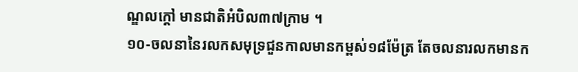ណ្ឌលក្តៅ មានជាតិអំបិល៣៧ក្រាម ។
១០-ចលនានៃរលកសមុទ្រជួនកាលមានកម្ពស់១៨ម៉ែត្រ តែចលនារលកមានក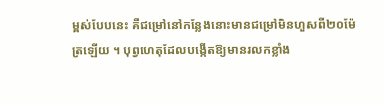ម្ពស់បែបនេះ គឺជម្រៅនៅកន្លែងនោះមានជម្រៅមិនហួសពី២០ម៉ែត្រឡើយ ។ បុព្វហេតុដែលបង្កើតឱ្យមានរលកខ្លាំង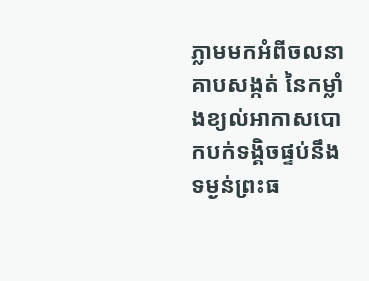ភ្លាមមកអំពីចលនាគាបសង្កត់ នៃកម្លាំងខ្យល់អាកាសបោកបក់ទង្គិចផ្ទប់នឹងទម្ងន់ព្រះធ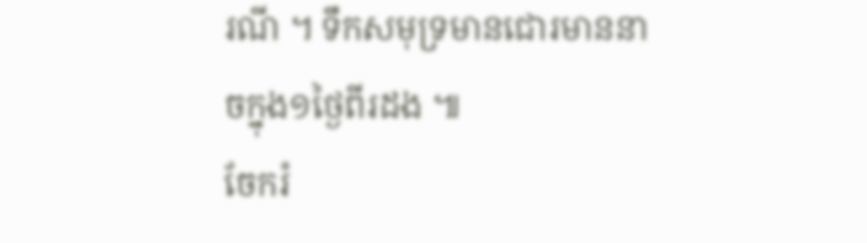រណី ។ ទឹកសមុទ្រមានជោរមាននាចក្នុង១ថ្ងៃពីរដង ៕
ចែករំ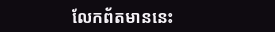លែកព័តមាននេះ